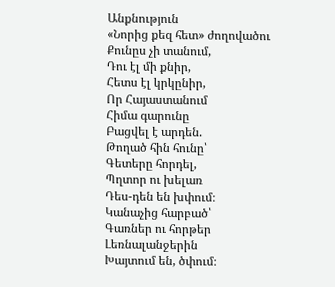Անքնություն
«Նորից քեզ հետ» ժողովածու
Քունըս չի տանում,
Դու էլ մի քնիր,
Հետս էլ կրկընիր,
Որ Հայաստանում
Հիմա գարունը
Բացվել է արդեն.
Թողած հին հունը՝
Գետերը հորդել,
Պղտոր ու խելառ
Դես-դեն են խփում։
Կանաչից հարբած՝
Գառներ ու հորթեր
Լեռնալանջերին
Խայտում են, ծփում։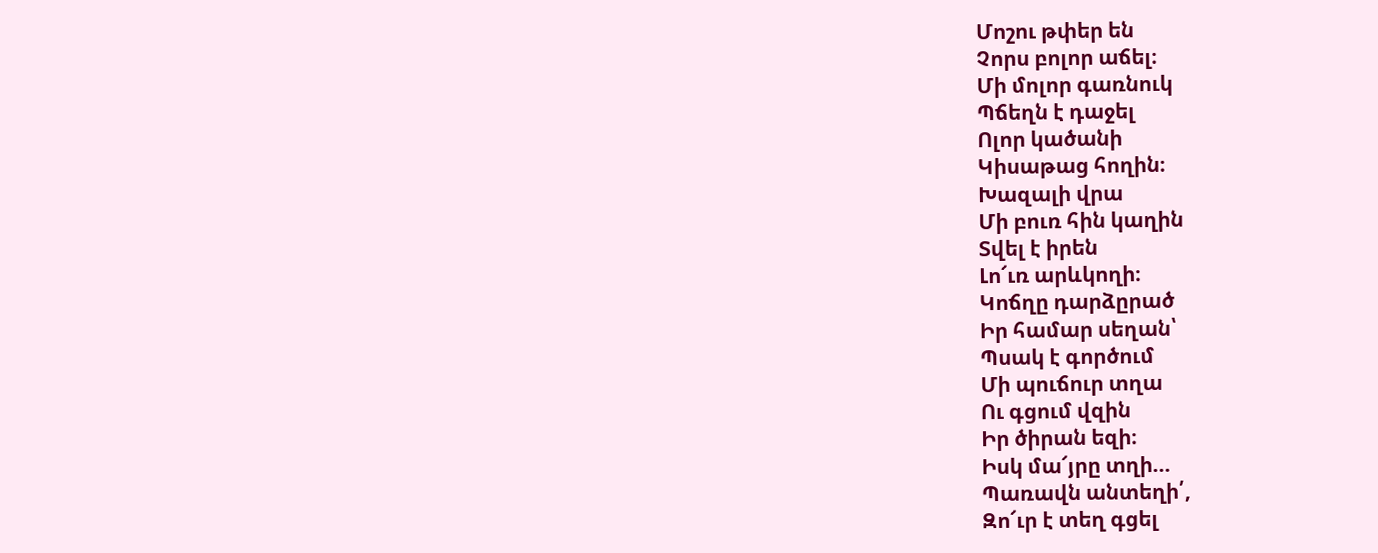Մոշու թփեր են
Չորս բոլոր աճել։
Մի մոլոր գառնուկ
Պճեղն է դաջել
Ոլոր կածանի
Կիսաթաց հողին։
Խազալի վրա
Մի բուռ հին կաղին
Տվել է իրեն
Լո՜ւռ արևկողի։
Կոճղը դարձըրած
Իր համար սեղան՝
Պսակ է գործում
Մի պուճուր տղա
Ու գցում վզին
Իր ծիրան եզի։
Իսկ մա՜յրը տղի…
Պառավն անտեղի՛,
Զո՜ւր է տեղ գցել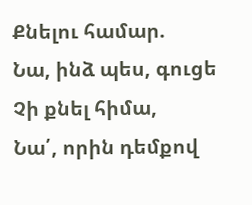Քնելու համար.
Նա, ինձ պես, գուցե
Չի քնել հիմա,
Նա՛, որին դեմքով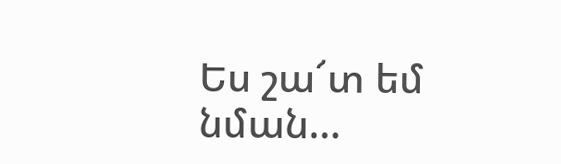Ես շա՜տ եմ նման…